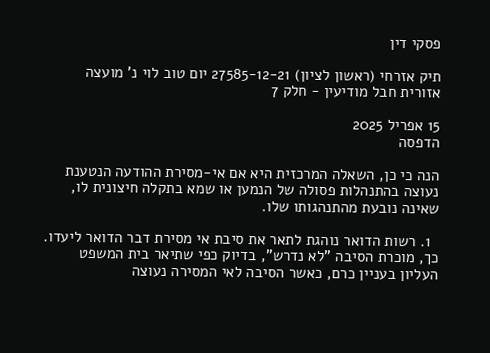פסקי דין

תיק אזרחי (ראשון לציון) 27585-12-21 יום טוב לוי נ' מועצה אזורית חבל מודיעין - חלק 7

15 אפריל 2025
הדפסה

הנה כי כן, השאלה המרכזית היא אם אי-מסירת ההודעה הנטענת נעוצה בהתנהלות פסולה של הנמען או שמא בתקלה חיצונית לו, שאינה נובעת מהתנהגותו שלו.

  1. רשות הדואר נוהגת לתאר את סיבת אי מסירת דבר הדואר ליעדו. כך, מוכרת הסיבה "לא נדרש", בדיוק כפי שתיאר בית המשפט העליון בעניין כרם, כאשר הסיבה לאי המסירה נעוצה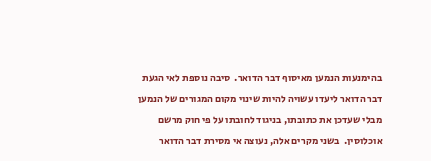בהימנעות הנמען מאיסוף דבר הדואר.  סיבה נוספת לאי הגעת דבר הדואר ליעדו עשויה להיות שינוי מקום המגורים של הנמען מבלי שעדכן את כתובתו, בניגוד לחובתו על פי חוק מרשם אוכלוסין.  בשני מקרים אלה, נעוצה אי מסירת דבר הדואר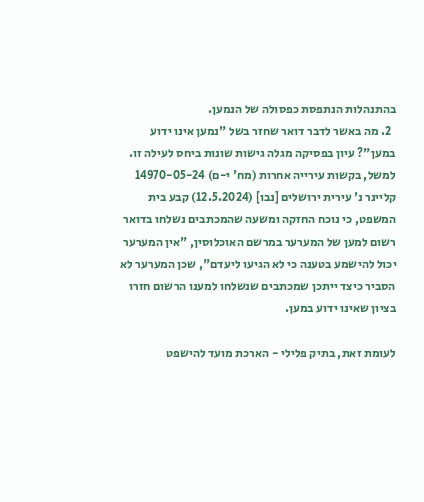בהתנהלות הנתפסת כפסולה של הנמען.
  2. מה באשר לדבר דואר שחזר בשל "נמען אינו ידוע במען"? עיון בפסיקה מגלה גישות שונות ביחס לעילה זו. למשל, בקשות עירייה אחרות (מח' י-ם) 14970-05-24 קליינר נ' עירית ירושלים [נבו] (12.5.2024) קבע בית המשפט, כי נוכח החזקה ומשעה שהמכתבים נשלחו בדואר רשום למען של המערער במרשם האוכלוסין, "אין המערער יכול להישמע בטענה כי לא הגיעו ליעדם", שכן המערער לא הסביר כיצד ייתכן שמכתבים שנשלחו למענו הרשום חזרו בציון שאינו ידוע במען.

לעומת זאת, בתיק פלילי - הארכת מועד להישפט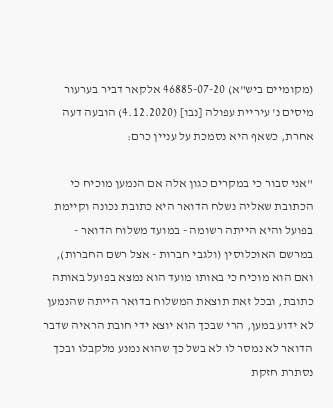(מקומיים ביש"א) 46885-07-20 אלקאר דביר בערעור מיסים נ' עיריית עפולה [נבו] (4.12.2020) הובעה דעה אחרת, כשאף היא נסמכת על עניין כרם:

"אני סבור כי במקרים כגון אלה אם הנמען מוכיח כי הכתובת שאליה נשלח הדואר היא כתובת נכונה וקיימת בפועל והיא הייתה רשומה - במועד משלוח הדואר - במרשם האוכלוסין (ולגבי חברות - אצל רשם החברות), ואם הוא מוכיח כי באותו מועד הוא נמצא בפועל באותה כתובת, ובכל זאת תוצאת המשלוח בדואר הייתה שהנמען לא ידוע במען, הרי שבכך הוא יוצא ידי חובת הראיה שדבר הדואר לא נמסר לו לא בשל כך שהוא נמנע מלקבלו ובכך נסתרת חזקת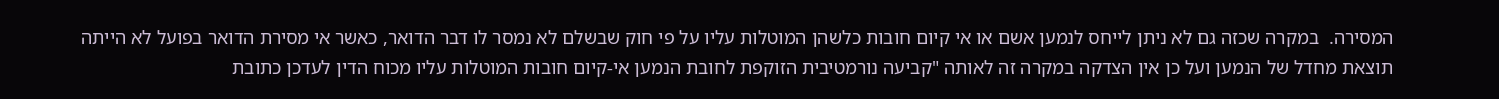המסירה.  במקרה שכזה גם לא ניתן לייחס לנמען אשם או אי קיום חובות כלשהן המוטלות עליו על פי חוק שבשלם לא נמסר לו דבר הדואר, כאשר אי מסירת הדואר בפועל לא הייתה תוצאת מחדל של הנמען ועל כן אין הצדקה במקרה זה לאותה "קביעה נורמטיבית הזוקפת לחובת הנמען אי-קיום חובות המוטלות עליו מכוח הדין לעדכן כתובת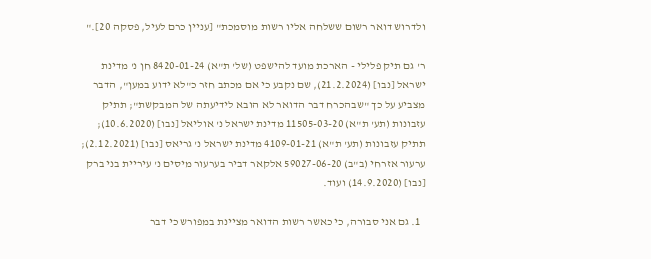ולדרוש דואר רשום ששלחה אליו רשות מוסמכת" [עניין כרם לעיל, פסקה 20]."

ר' גם תיק פלילי - הארכת מועד להישפט (של' ת"א) 8420-01-24 חן נ' מדינת ישראל [נבו] (21.2.2024), שם נקבע כי אם מכתב חזר כ"לא ידוע במען", הדבר מצביע על כך "שבהכרח דבר הדואר לא הובא לידיעתה של המבקשת"; תתיק עזבונות (תע' ת"א) 11505-03-20 מדינת ישראל נ' אוליאל [נבו] (10.6.2020); תתיק עזבונות (תע' ת"א) 4109-01-21 מדינת ישראל נ' גריאס [נבו] (2.12.2021); ערעור אזרחי (ב"ב) 59027-06-20 אלקאר דביר בערעור מיסים נ' עיריית בני ברק [נבו] (14.9.2020) ועוד.

  1. גם אני סבורה, כי כאשר רשות הדואר מציינת במפורש כי דבר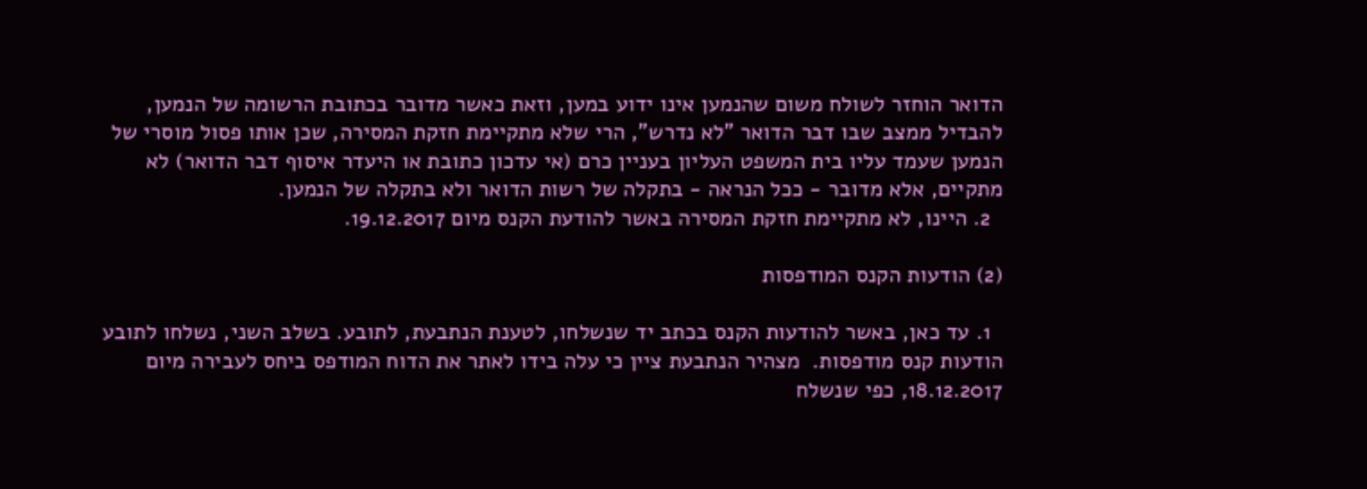הדואר הוחזר לשולח משום שהנמען אינו ידוע במען, וזאת כאשר מדובר בכתובת הרשומה של הנמען, להבדיל ממצב שבו דבר הדואר "לא נדרש", הרי שלא מתקיימת חזקת המסירה, שכן אותו פסול מוסרי של הנמען שעמד עליו בית המשפט העליון בעניין כרם (אי עדכון כתובת או היעדר איסוף דבר הדואר) לא מתקיים, אלא מדובר - ככל הנראה - בתקלה של רשות הדואר ולא בתקלה של הנמען.
  2. היינו, לא מתקיימת חזקת המסירה באשר להודעת הקנס מיום 19.12.2017.

(2) הודעות הקנס המודפסות

  1. עד כאן, באשר להודעות הקנס בכתב יד שנשלחו, לטענת הנתבעת, לתובע. בשלב השני, נשלחו לתובע הודעות קנס מודפסות.  מצהיר הנתבעת ציין כי עלה בידו לאתר את הדוח המודפס ביחס לעבירה מיום 18.12.2017, כפי שנשלח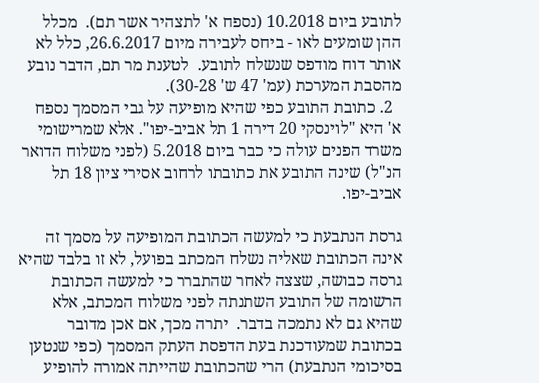לתובע ביום 10.2018 (נספח א' לתצהיר אשר תם).  מכלל ההן שומעים לאו - ביחס לעבירה מיום 26.6.2017, כלל לא אותר דוח מודפס שנשלח לתובע.  לטענת מר תם, הדבר נובע מהסבת המערכת (עמ' 47 ש' 30-28).
  2. כתובת התובע כפי שהיא מופיעה על גבי המסמך נספח א' היא "לוינסקי 20 דירה 1 תל אביב-יפו". אלא שמרישומי משרד הפנים עולה כי כבר ביום 5.2018 (לפני משלוח הדואר הנ"ל) שינה התובע את כתובתו לרחוב אסירי ציון 18 תל אביב-יפו.

גרסת הנתבעת כי למעשה הכתובת המופיעה על מסמך זה אינה הכתובת שאליה נשלח המכתב בפועל, לא זו בלבד שהיא גרסה כבושה, שצצה לאחר שהתברר כי למעשה הכתובת הרשומה של התובע השתנתה לפני משלוח המכתב, אלא שהיא גם לא נתמכה בדבר.  יתרה מכך, אם אכן מדובר בכתובת שמעודכנת בעת הדפסת העתק המסמך (כפי שנטען בסיכומי הנתבעת) הרי שהכתובת שהייתה אמורה להופיע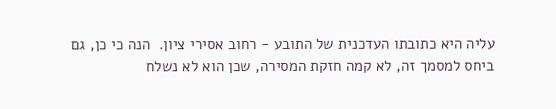עליה היא כתובתו העדכנית של התובע - רחוב אסירי ציון.  הנה כי כן, גם ביחס למסמך זה, לא קמה חזקת המסירה, שכן הוא לא נשלח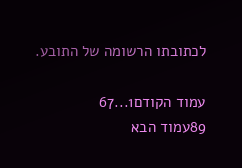לכתובתו הרשומה של התובע.

עמוד הקודם1...67
89עמוד הבא